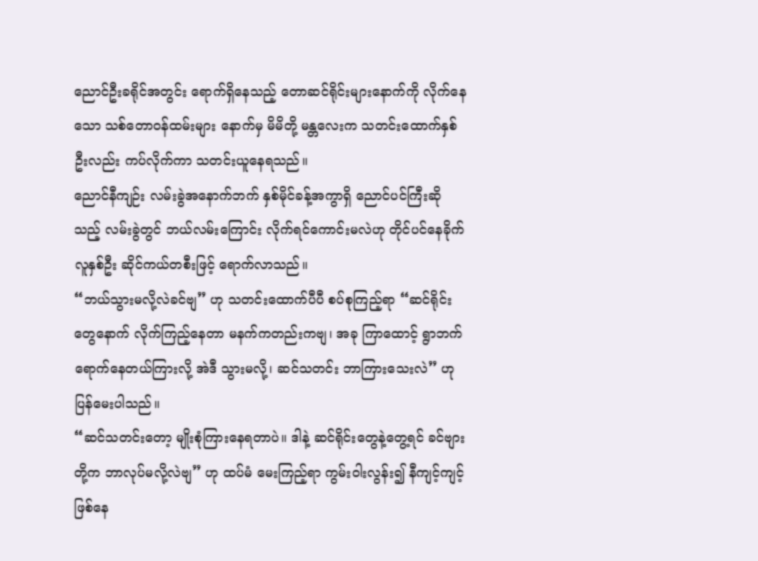ညောင်ဦးခရိုင်အတွင်း ရောက်ရှိနေသည့် တောဆင်ရိုင်းများနောက်ကို လိုက်နေသော သစ်တောဝန်ထမ်းများ နောက်မှ မိမိတို့ မန္တလေးက သတင်းထောက်နှစ်ဦးလည်း ကပ်လိုက်ကာ သတင်းယူနေရသည်။
ညောင်နီကျဉ်း လမ်းခွဲအနောက်ဘက် နှစ်မိုင်ခန့်အကွာရှိ ညောင်ပင်ကြီးဆိုသည့် လမ်းခွဲတွင် ဘယ်လမ်းကြောင်း လိုက်ရင်ကောင်းမလဲဟု တိုင်ပင်နေခိုက် လူနှစ်ဦး ဆိုင်ကယ်တစီးဖြင့် ရောက်လာသည်။
“ဘယ်သွားမလို့လဲခင်ဗျ” ဟု သတင်းထောက်ပီပီ စပ်စုကြည့်ရာ “ဆင်ရိုင်းတွေနောက် လိုက်ကြည့်နေတာ မနက်ကတည်းကဗျ၊ အခု ကြာထောင့် ရွာဘက် ရောက်နေတယ်ကြားလို့ အဲဒီ သွားမလို့၊ ဆင်သတင်း ဘာကြားသေးလဲ” ဟု ပြန်မေးပါသည်။
“ဆင်သတင်းတော့ မျိုးစုံကြားနေရတာပဲ။ ဒါနဲ့ ဆင်ရိုင်းတွေနဲ့တွေ့ရင် ခင်ဗျားတို့က ဘာလုပ်မလို့လဲဗျ” ဟု ထပ်မံ မေးကြည့်ရာ ကွမ်းဝါးလွန်း၍ နီကျင့်ကျင့် ဖြစ်နေ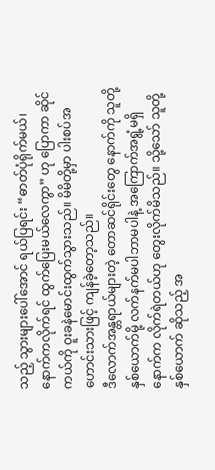သည့် သွားများပေါ်အောင် ရယ်ပြရင်း “ဓာတ်ပုံရိုက်မယ်၊ နောက်ကလိုက်ရင် ထွက်ပြေးမယ်လေကွာ” ဟု ပြောကာ ဆိုင်ကယ်ကို ဝူးခနဲမောင်းထွက်သွားသည်။ မိမိတို့မှာ ပါးစပ်အဟောင်းသားဖြင့် ကျန်ခဲ့တော့သည်။
ဒီလောက်အန္တရာယ်များတဲ့ တောဆင်ရိုင်းတွေ နောက်ကို သူတို့နှစ်ယောက်မို့ လက်နက်မပါဘာမပါနဲ့ အကြောက်အရွံ့မရှိ နောက်က လိုက်ရဲတယ်ဟု တွေးလိုက်မိသည်။ သို့သော် သူတို့နှစ်ယောက် ဆိုသည့် အ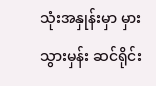သုံးအနှုန်းမှာ မှားသွားမှန်း ဆင်ရိုင်း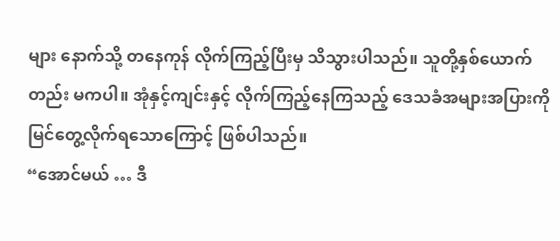များ နောက်သို့ တနေကုန် လိုက်ကြည့်ပြီးမှ သိသွားပါသည်။ သူတို့နှစ်ယောက်တည်း မကပါ။ အုံနှင့်ကျင်းနှင့် လိုက်ကြည့်နေကြသည့် ဒေသခံအများအပြားကို မြင်တွေ့လိုက်ရသောကြောင့် ဖြစ်ပါသည်။
“အောင်မယ် … ဒီ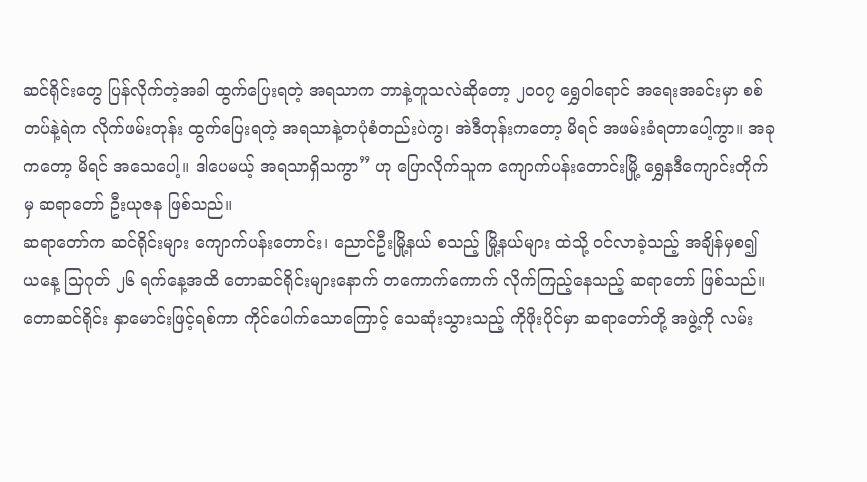ဆင်ရိုင်းတွေ ပြန်လိုက်တဲ့အခါ ထွက်ပြေးရတဲ့ အရသာက ဘာနဲ့တူသလဲဆိုတော့ ၂၀၀၇ ရွှေဝါရောင် အရေးအခင်းမှာ စစ်တပ်နဲ့ရဲက လိုက်ဖမ်းတုန်း ထွက်ပြေးရတဲ့ အရသာနဲ့တပုံစံတည်းပဲကွ၊ အဲဒီတုန်းကတော့ မိရင် အဖမ်းခံရတာပေါ့ကွာ။ အခုကတော့ မိရင် အသေပေါ့။ ဒါပေမယ့် အရသာရှိသကွာ” ဟု ပြောလိုက်သူက ကျောက်ပန်းတောင်းမြို့ ရွှေနဒီကျောင်းတိုက်မှ ဆရာတော် ဦးယုဇန ဖြစ်သည်။
ဆရာတော်က ဆင်ရိုင်းများ ကျောက်ပန်းတောင်း၊ ညောင်ဦးမြို့နယ် စသည့် မြို့နယ်များ ထဲသို့ ဝင်လာခဲ့သည့် အချိန်မှစ၍ ယနေ့ သြဂုတ် ၂၆ ရက်နေ့အထိ တောဆင်ရိုင်းများနောက် တကောက်ကောက် လိုက်ကြည့်နေသည့် ဆရာတော် ဖြစ်သည်။ တောဆင်ရိုင်း နှာမောင်းဖြင့်ရစ်ကာ ကိုင်ပေါက်သောကြောင့် သေဆုံးသွားသည့် ကိုဖိုးပိုင်မှာ ဆရာတော်တို့ အဖွဲ့ကို လမ်း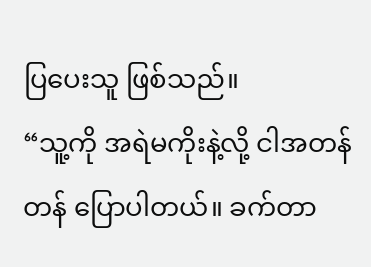ပြပေးသူ ဖြစ်သည်။
“သူ့ကို အရဲမကိုးနဲ့လို့ ငါအတန်တန် ပြောပါတယ်။ ခက်တာ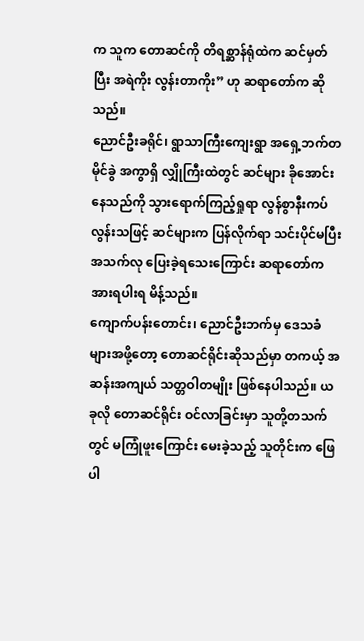က သူက တောဆင်ကို တိရစ္ဆာန်ရုံထဲက ဆင်မှတ်ပြီး အရဲကိုး လွန်းတာကိုး” ဟု ဆရာတော်က ဆိုသည်။
ညောင်ဦးခရိုင်၊ ရွာသာကြီးကျေးရွာ အရှေ့ဘက်တမိုင်ခွဲ အကွာရှိ လျှိုကြီးထဲတွင် ဆင်များ ခိုအောင်းနေသည်ကို သွားရောက်ကြည့်ရှုရာ လွန်စွာနီးကပ်လွန်းသဖြင့် ဆင်များက ပြန်လိုက်ရာ သင်းပိုင်မပြီး အသက်လု ပြေးခဲ့ရသေးကြောင်း ဆရာတော်က အားရပါးရ မိန့်သည်။
ကျောက်ပန်းတောင်း၊ ညောင်ဦးဘက်မှ ဒေသခံများအဖို့တော့ တောဆင်ရိုင်းဆိုသည်မှာ တကယ့် အဆန်းအကျယ် သတ္တဝါတမျိုး ဖြစ်နေပါသည်။ ယခုလို တောဆင်ရိုင်း ဝင်လာခြင်းမှာ သူတို့တသက်တွင် မကြုံဖူးကြောင်း မေးခဲ့သည့် သူတိုင်းက ဖြေပါ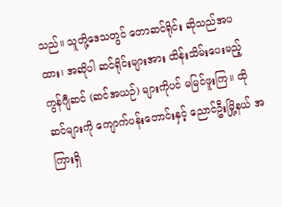သည်။ သူတို့ဒေသတွင် တောဆင်ရိုင်း ဆိုသည်အပထား၊ အဆိုပါ ဆင်ရိုင်းများအား ထိန်းသိမ်းပေးမည့် ကွန်ဂျီဆင် (ဆင်အယဉ်) များကိုပင် မမြင်ဖူးကြ။ ထိုဆင်များကို ကျောက်ပန်းတောင်းနှင့် ညောင်ဦးမြို့နယ် အကြားရှိ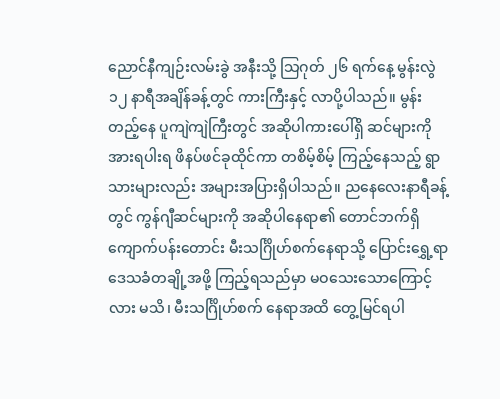ညောင်နီကျဉ်းလမ်းခွဲ အနီးသို့ သြဂုတ် ၂၆ ရက်နေ့ မွန်းလွဲ ၁၂ နာရီအချိန်ခန့်တွင် ကားကြီးနှင့် လာပို့ပါသည်။ မွန်းတည့်နေ ပူကျဲကျဲကြီးတွင် အဆိုပါကားပေါ်ရှိ ဆင်များကို အားရပါးရ ဖိနပ်ဖင်ခုထိုင်ကာ တစိမ့်စိမ့် ကြည့်နေသည့် ရွာသားများလည်း အများအပြားရှိပါသည်။ ညနေလေးနာရီခန့်တွင် ကွန်ဂျီဆင်များကို အဆိုပါနေရာ၏ တောင်ဘက်ရှိ ကျောက်ပန်းတောင်း မီးသင်္ဂြိုဟ်စက်နေရာသို့ ပြောင်းရွှေ့ရာ ဒေသခံတချို့အဖို့ ကြည့်ရသည်မှာ မဝသေးသောကြောင့်လား မသိ၊ မီးသင်္ဂြိုဟ်စက် နေရာအထိ တွေ့မြင်ရပါ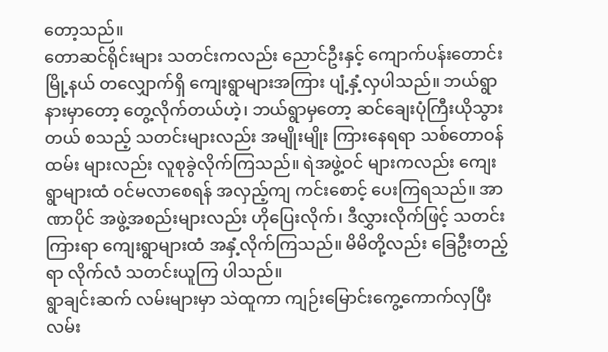တော့သည်။
တောဆင်ရိုင်းများ သတင်းကလည်း ညောင်ဦးနှင့် ကျောက်ပန်းတောင်းမြို့နယ် တလျှောက်ရှိ ကျေးရွာများအကြား ပျံ့နှံ့လှပါသည်။ ဘယ်ရွာနားမှာတော့ တွေ့လိုက်တယ်ဟဲ့၊ ဘယ်ရွာမှတော့ ဆင်ချေးပုံကြီးယိုသွားတယ် စသည့် သတင်းများလည်း အမျိုးမျိုး ကြားနေရရာ သစ်တောဝန်ထမ်း များလည်း လူစုခွဲလိုက်ကြသည်။ ရဲအဖွဲ့ဝင် များကလည်း ကျေးရွာများထံ ဝင်မလာစေရန် အလှည့်ကျ ကင်းစောင့် ပေးကြရသည်။ အာဏာပိုင် အဖွဲ့အစည်းများလည်း ဟိုပြေးလိုက်၊ ဒီလွှားလိုက်ဖြင့် သတင်းကြားရာ ကျေးရွာများထံ အနှံ့လိုက်ကြသည်။ မိမိတို့လည်း ခြေဦးတည့်ရာ လိုက်လံ သတင်းယူကြ ပါသည်။
ရွာချင်းဆက် လမ်းများမှာ သဲထူကာ ကျဉ်းမြောင်းကွေ့ကောက်လှပြီး လမ်း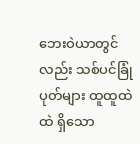ဘေးဝဲယာတွင်လည်း သစ်ပင်ခြုံပုတ်များ ထူထူထဲထဲ ရှိသော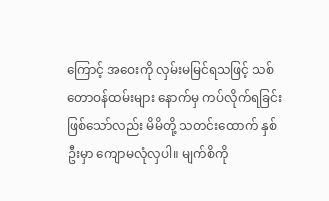ကြောင့် အဝေးကို လှမ်းမမြင်ရသဖြင့် သစ်တောဝန်ထမ်းများ နောက်မှ ကပ်လိုက်ရခြင်း ဖြစ်သော်လည်း မိမိတို့ သတင်းထောက် နှစ်ဦးမှာ ကျောမလုံလှပါ။ မျက်စိကို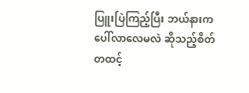ပြူးပြဲကြည့်ပြီး ဘယ်နားက ပေါ်လာလေမလဲ ဆိုသည့်စိတ် တထင့်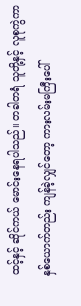ထင့်နှင့် ဆိုင်ကယ် မောင်းနေရပါသည်။ တခါတရံ သူတို့နှင့် လူစုကွဲကာ နှစ်ယောက်တည်း ကျန်ခဲ့လျှင်တော့ ကားလမ်းမကြီးပေါ်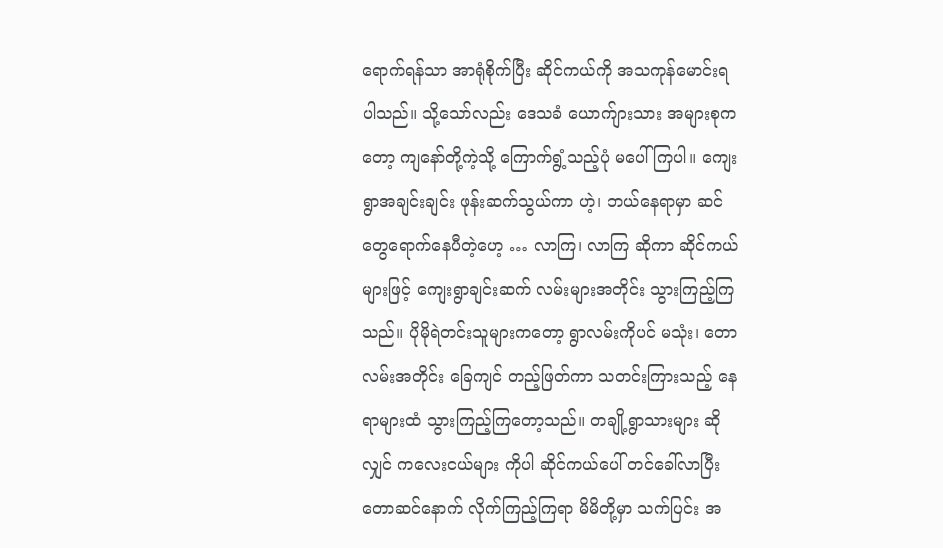ရောက်ရန်သာ အာရုံစိုက်ပြီး ဆိုင်ကယ်ကို အသကုန်မောင်းရပါသည်။ သို့သော်လည်း ဒေသခံ ယောက်ျားသား အများစုကတော့ ကျနော်တို့ကဲ့သို့ ကြောက်ရွံ့သည့်ပုံ မပေါ်ကြပါ။ ကျေးရွာအချင်းချင်း ဖုန်းဆက်သွယ်ကာ ဟဲ့၊ ဘယ်နေရာမှာ ဆင်တွေရောက်နေပီတဲ့ဟေ့ … လာကြ၊ လာကြ ဆိုကာ ဆိုင်ကယ်များဖြင့် ကျေးရွာချင်းဆက် လမ်းများအတိုင်း သွားကြည့်ကြသည်။ ပိုမိုရဲတင်းသူများကတော့ ရွာလမ်းကိုပင် မသုံး၊ တောလမ်းအတိုင်း ခြေကျင် တည့်ဖြတ်ကာ သတင်းကြားသည့် နေရာများထံ သွားကြည့်ကြတော့သည်။ တချို့ရွာသားများ ဆိုလျှင် ကလေးငယ်များ ကိုပါ ဆိုင်ကယ်ပေါ် တင်ခေါ်လာပြီး တောဆင်နောက် လိုက်ကြည့်ကြရာ မိမိတို့မှာ သက်ပြင်း အ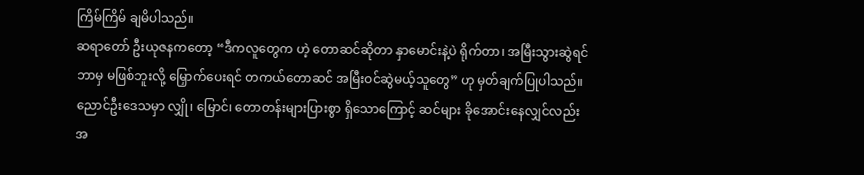ကြိမ်ကြိမ် ချမိပါသည်။
ဆရာတော် ဦးယုဇနကတော့ “ဒီကလူတွေက ဟဲ့ တောဆင်ဆိုတာ နှာမောင်းနဲ့ပဲ ရိုက်တာ၊ အမြီးသွားဆွဲရင် ဘာမှ မဖြစ်ဘူးလို့ မြှောက်ပေးရင် တကယ်တောဆင် အမြီးဝင်ဆွဲမယ့်သူတွေ” ဟု မှတ်ချက်ပြုပါသည်။ ညောင်ဦးဒေသမှာ လျှို၊ မြောင်၊ တောတန်းများပြားစွာ ရှိသောကြောင့် ဆင်များ ခိုအောင်းနေလျှင်လည်း အ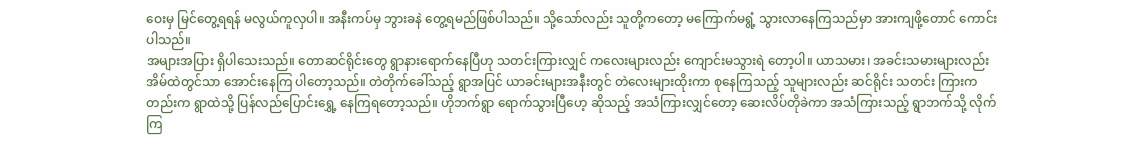ဝေးမှ မြင်တွေ့ရရန် မလွယ်ကူလှပါ။ အနီးကပ်မှ ဘွားခနဲ တွေ့ရမည်ဖြစ်ပါသည်။ သို့သော်လည်း သူတို့ကတော့ မကြောက်မရွံ့ သွားလာနေကြသည်မှာ အားကျဖို့တောင် ကောင်းပါသည်။
အများအပြား ရှိပါသေးသည်။ တောဆင်ရိုင်းတွေ ရွာနားရောက်နေပြီဟု သတင်းကြားလျှင် ကလေးများလည်း ကျောင်းမသွားရဲ တော့ပါ။ ယာသမား၊ အခင်းသမားများလည်း အိမ်ထဲတွင်သာ အောင်းနေကြ ပါတော့သည်။ တဲတိုက်ခေါ်သည့် ရွာအပြင် ယာခင်းများအနီးတွင် တဲလေးများထိုးကာ စုနေကြသည့် သူများလည်း ဆင်ရိုင်း သတင်း ကြားကတည်းက ရွာထဲသို့ ပြန်လည်ပြောင်းရွှေ့ နေကြရတော့သည်။ ဟိုဘက်ရွာ ရောက်သွားပြီဟေ့ ဆိုသည့် အသံကြားလျှင်တော့ ဆေးလိပ်တိုခဲကာ အသံကြားသည့် ရွာဘက်သို့ လိုက်ကြ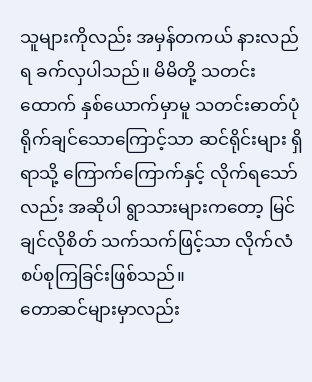သူများကိုလည်း အမှန်တကယ် နားလည်ရ ခက်လှပါသည်။ မိမိတို့ သတင်းထောက် နှစ်ယောက်မှာမူ သတင်းဓာတ်ပုံ ရိုက်ချင်သောကြောင့်သာ ဆင်ရိုင်းများ ရှိရာသို့ ကြောက်ကြောက်နှင့် လိုက်ရသော်လည်း အဆိုပါ ရွာသားများကတော့ မြင်ချင်လိုစိတ် သက်သက်ဖြင့်သာ လိုက်လံ စပ်စုကြခြင်းဖြစ်သည်။
တောဆင်များမှာလည်း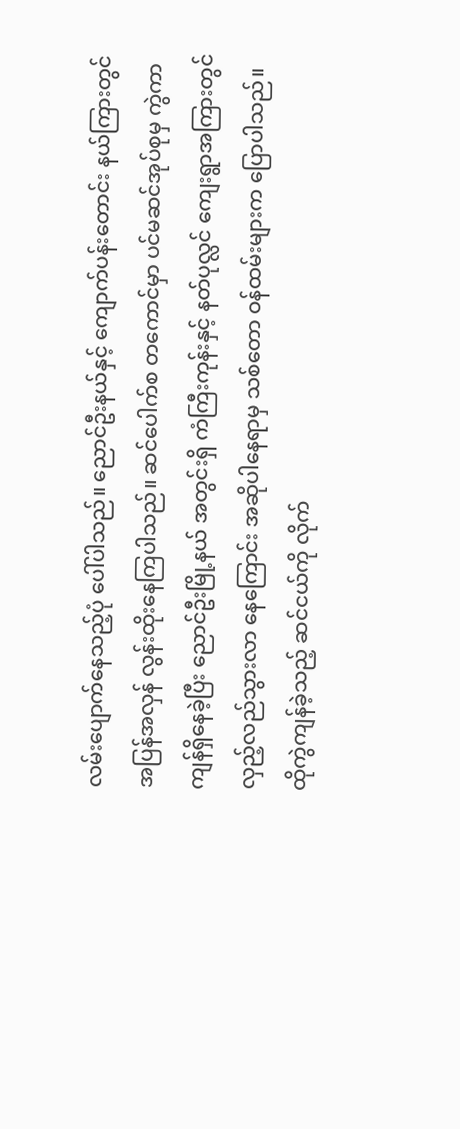လမ်းပျောက်နေသည့်ပုံ ပေါ်ပါသည်။ ညောင်ဦးနယ်နှင့် ကျောက်ပန်းတောင်း နယ်ကြားတွင် အပြန်အလှန် လွန်းထိုးနေကြပါသည်။ ဆင်ပေါက်စ တကောင်မှာ ပင်မဆင်အုပ်စုမှ ကွဲကာ ကျန်ရှိနေခဲ့ပြီး ညောင်ဦးမြို့နယ် အတွင်းရှိ ကံကြီးကုန်းနှင့် နတ်ပုလ္လင် ကျေးရွာအကြားတွင် လှည့်လည်သွားလာ နေကြောင်း အဆိုပါနေရာမှ သစ်တော ဝန်ထမ်းများက ပြောပါသည်။ ထိုကွဲကျန်ခဲ့သည့် ဆင်ငယ်ကို လိုက်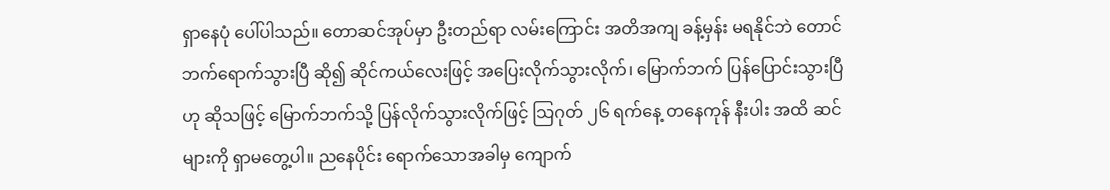ရှာနေပုံ ပေါ်ပါသည်။ တောဆင်အုပ်မှာ ဦးတည်ရာ လမ်းကြောင်း အတိအကျ ခန့်မှန်း မရနိုင်ဘဲ တောင်ဘက်ရောက်သွားပြီ ဆို၍ ဆိုင်ကယ်လေးဖြင့် အပြေးလိုက်သွားလိုက်၊ မြောက်ဘက် ပြန်ပြောင်းသွားပြီဟု ဆိုသဖြင့် မြောက်ဘက်သို့ ပြန်လိုက်သွားလိုက်ဖြင့် သြဂုတ် ၂၆ ရက်နေ့ တနေကုန် နီးပါး အထိ ဆင်များကို ရှာမတွေ့ပါ။ ညနေပိုင်း ရောက်သောအခါမှ ကျောက်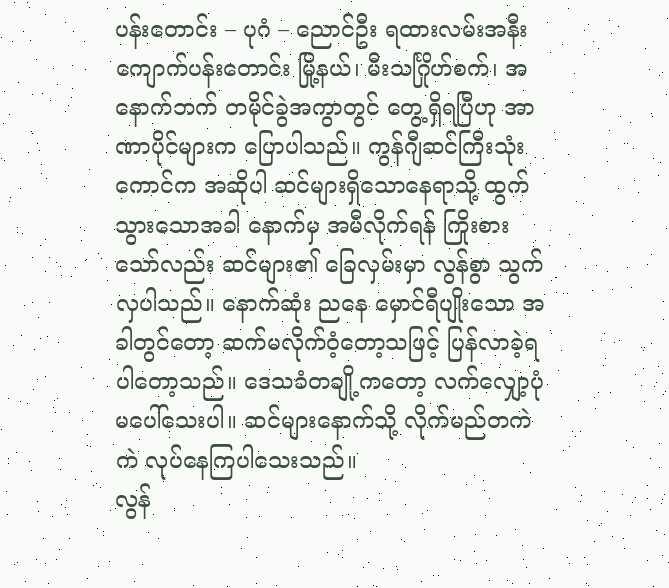ပန်းတောင်း – ပုဂံ – ညောင်ဦး ရထားလမ်းအနီး ကျောက်ပန်းတောင်း မြို့နယ်၊ မီးသင်္ဂြိုဟ်စက်၊ အနောက်ဘက် တမိုင်ခွဲအကွာတွင် တွေ့ရှိရပြီဟု အာဏာပိုင်များက ပြောပါသည်။ ကွန်ဂျီဆင်ကြီးသုံးကောင်က အဆိုပါ ဆင်များရှိသောနေရာသို့ ထွက်သွားသောအခါ နောက်မှ အမီလိုက်ရန် ကြိုးစားသော်လည်း ဆင်များ၏ ခြေလှမ်းမှာ လွန်စွာ သွက်လှပါသည်။ နောက်ဆုံး ညနေ မှောင်ရီပျိုးသော အခါတွင်တော့ ဆက်မလိုက်ဝံ့တော့သဖြင့် ပြန်လာခဲ့ရ ပါတော့သည်။ ဒေသခံတချို့ကတော့ လက်လျှော့ပုံ မပေါ်သေးပါ။ ဆင်များနောက်သို့ လိုက်မည်တကဲကဲ လုပ်နေကြပါသေးသည်။
လွန်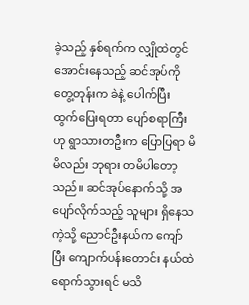ခဲ့သည့် နှစ်ရက်က လျှိုထဲတွင် အောင်းနေသည့် ဆင်အုပ်ကိုတွေ့တုန်းက ခဲနဲ့ ပေါက်ပြီး ထွက်ပြေးရတာ ပျော်စရာကြီး ဟု ရွာသားတဦးက ပြောပြရာ မိမိလည်း ဘုရား တမိပါတော့သည်။ ဆင်အုပ်နောက်သို့ အပျော်လိုက်သည့် သူများ ရှိနေသကဲ့သို့ ညောင်ဦးနယ်က ကျော်ပြီး ကျောက်ပန်းတောင်း နယ်ထဲရောက်သွားရင် မသိ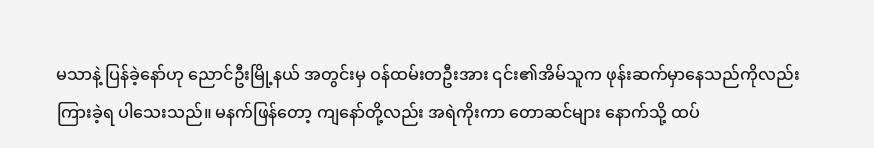မသာနဲ့ ပြန်ခဲ့နော်ဟု ညောင်ဦးမြို့နယ် အတွင်းမှ ဝန်ထမ်းတဦးအား ၎င်း၏အိမ်သူက ဖုန်းဆက်မှာနေသည်ကိုလည်း ကြားခဲ့ရ ပါသေးသည်။ မနက်ဖြန်တော့ ကျနော်တို့လည်း အရဲကိုးကာ တောဆင်များ နောက်သို့ ထပ်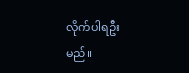လိုက်ပါရဦးမည်။